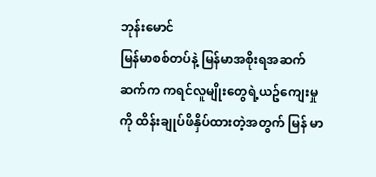ဘုန်းမောင်
မြန်မာစစ်တပ်နဲ့ မြန်မာအစိုးရအဆက်ဆက်က ကရင်လူမျိုးတွေရဲ့ယဥ်ကျေးမှုကို ထိန်းချုပ်ဖိနှိပ်ထားတဲ့အတွက် မြန် မာ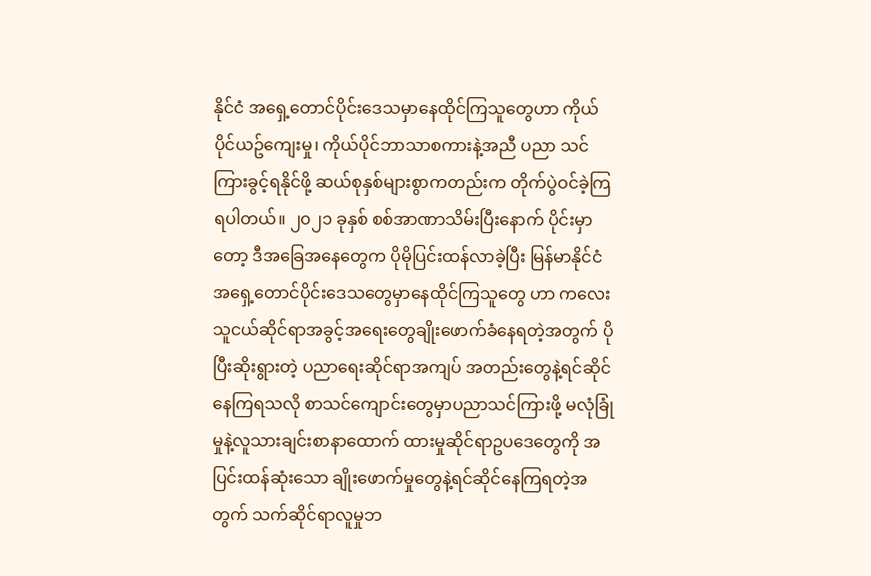နိုင်ငံ အရှေ့တောင်ပိုင်းဒေသမှာနေထိုင်ကြသူတွေဟာ ကိုယ်ပိုင်ယဥ်ကျေးမှု၊ ကိုယ်ပိုင်ဘာသာစကားနဲ့အညီ ပညာ သင်ကြားခွင့်ရနိုင်ဖို့ ဆယ်စုနှစ်များစွာကတည်းက တိုက်ပွဲဝင်ခဲ့ကြရပါတယ်။ ၂၀၂၁ ခုနှစ် စစ်အာဏာသိမ်းပြီးနောက် ပိုင်းမှာတော့ ဒီအခြေအနေတွေက ပိုမိုပြင်းထန်လာခဲ့ပြီး မြန်မာနိုင်ငံအရှေ့တောင်ပိုင်းဒေသတွေမှာနေထိုင်ကြသူတွေ ဟာ ကလေးသူငယ်ဆိုင်ရာအခွင့်အရေးတွေချိုးဖောက်ခံနေရတဲ့အတွက် ပိုပြီးဆိုးရွားတဲ့ ပညာရေးဆိုင်ရာအကျပ် အတည်းတွေနဲ့ရင်ဆိုင်နေကြရသလို စာသင်ကျောင်းတွေမှာပညာသင်ကြားဖို့ မလုံခြုံမှုနဲ့လူသားချင်းစာနာထောက် ထားမှုဆိုင်ရာဥပဒေတွေကို အပြင်းထန်ဆုံးသော ချိုးဖောက်မှုတွေနဲ့ရင်ဆိုင်နေကြရတဲ့အတွက် သက်ဆိုင်ရာလူမှုဘ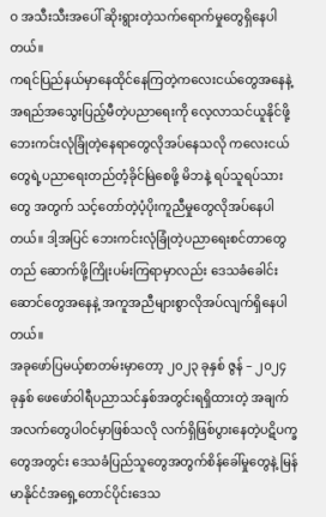ဝ အသီးသီးအပေါ် ဆိုးရွားတဲ့သက်ရောက်မှုတွေရှိနေပါတယ်။
ကရင်ပြည်နယ်မှာနေထိုင်နေကြတဲ့ကလေးငယ်တွေအနေနဲ့ အရည်အသွေးပြည့်မီတဲ့ပညာရေးကို လေ့လာသင်ယူနိုင်ဖို့ ဘေးကင်းလုံခြုံတဲ့နေရာတွေလိုအပ်နေသလို ကလေးငယ်တွေရဲ့ပညာရေးတည်တံ့ခိုင်မြဲစေဖို့ မိဘနဲ့ ရပ်သူရပ်သားတွေ အတွက် သင့်တော်တဲ့ပံ့ပိုးကူညီမှုတွေလိုအပ်နေပါတယ်။ ဒါ့အပြင် ဘေးကင်းလုံခြုံတဲ့ပညာရေးစင်တာတွေတည် ဆောက်ဖို့ကြိုးပမ်းကြရာမှာလည်း ဒေသခံခေါင်းဆောင်တွေအနေနဲ့ အကူအညီများစွာလိုအပ်လျက်ရှိနေပါတယ်။
အခုဖော်ပြမယ့်စာတမ်းမှာတော့ ၂၀၂၃ ခုနှစ် ဇွန် – ၂၀၂၄ ခုနှစ် ဖေဖော်ဝါရီပညာသင်နှစ်အတွင်းရရှိထားတဲ့ အချက် အလက်တွေပါဝင်မှာဖြစ်သလို လက်ရှိဖြစ်ပွားနေတဲ့ပဋိပက္ခတွေအတွင်း ဒေသခံပြည်သူတွေအတွက်စိန်ခေါ်မှုတွေနဲ့ မြန်မာနိုင်ငံအရှေ့တောင်ပိုင်းဒေသ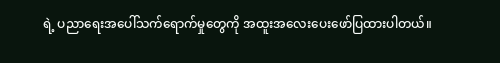ရဲ့ ပညာရေးအပေါ်သက်ရောက်မှုတွေကို အထူးအလေးပေးဖော်ပြထားပါတယ်။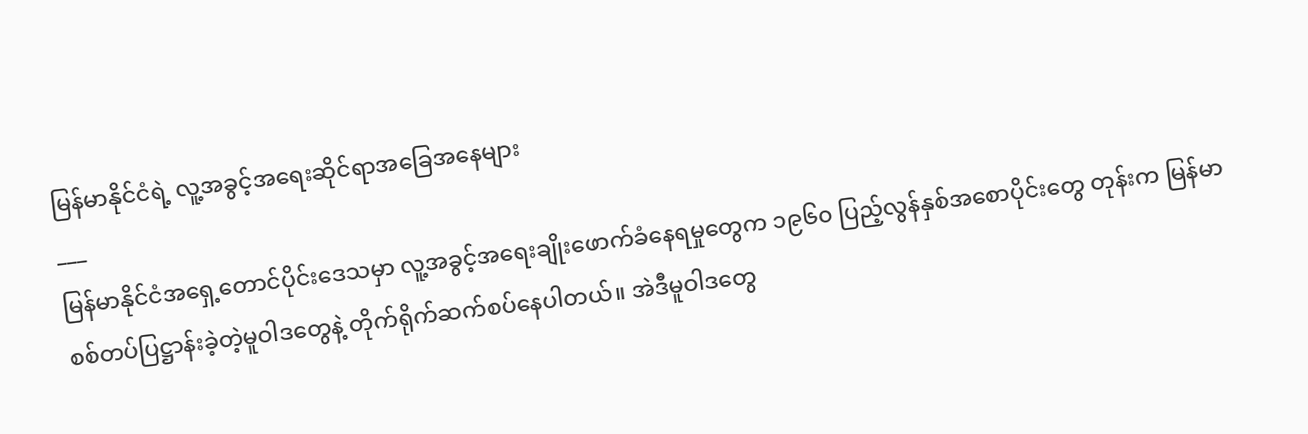မြန်မာနိုင်ငံရဲ့ လူ့အခွင့်အရေးဆိုင်ရာအခြေအနေများ
___
မြန်မာနိုင်ငံအရှေ့တောင်ပိုင်းဒေသမှာ လူ့အခွင့်အရေးချိုးဖောက်ခံနေရမှုတွေက ၁၉၆၀ ပြည့်လွန်နှစ်အစောပိုင်းတွေ တုန်းက မြန်မာစစ်တပ်ပြဋ္ဌာန်းခဲ့တဲ့မူဝါဒတွေနဲ့ တိုက်ရိုက်ဆက်စပ်နေပါတယ်။ အဲဒီမူဝါဒတွေ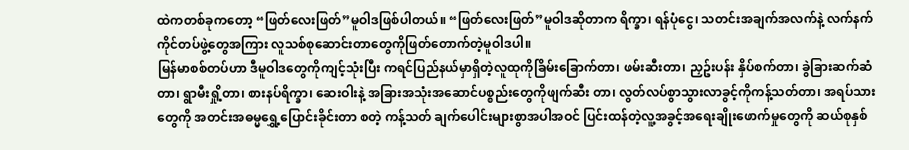ထဲကတစ်ခုကတော့ “ဖြတ်လေးဖြတ်”မူဝါဒဖြစ်ပါတယ်။ “ဖြတ်လေးဖြတ်”မူဝါဒဆိုတာက ရိက္ခာ၊ ရန်ပုံငွေ၊ သတင်းအချက်အလက်နဲ့ လက်နက်ကိုင်တပ်ဖွဲ့တွေအကြား လူသစ်စုဆောင်းတာတွေကိုဖြတ်တောက်တဲ့မူဝါဒပါ။
မြန်မာစစ်တပ်ဟာ ဒီမူဝါဒတွေကိုကျင့်သုံးပြီး ကရင်ပြည်နယ်မှာရှိတဲ့လူထုကိုခြိမ်းခြောက်တာ၊ ဖမ်းဆီးတာ၊ ညှဥ်းပန်း နှိပ်စက်တာ၊ ခွဲခြားဆက်ဆံတာ၊ ရွာမီးရှို့တာ၊ စားနပ်ရိက္ခာ၊ ဆေးဝါးနဲ့ အခြားအသုံးအဆောင်ပစ္စည်းတွေကိုဖျက်ဆီး တာ၊ လွတ်လပ်စွာသွားလာခွင့်ကိုကန့်သတ်တာ၊ အရပ်သားတွေကို အတင်းအဓမ္မရွှေ့ပြောင်းခိုင်းတာ စတဲ့ ကန့်သတ် ချက်ပေါင်းများစွာအပါအဝင် ပြင်းထန်တဲ့လူ့အခွင့်အရေးချိုးဖောက်မှုတွေကို ဆယ်စုနှစ်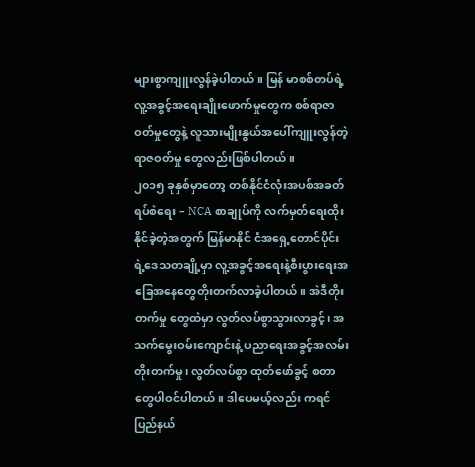များစွာကျူးလွန်ခဲ့ပါတယ်။ မြန် မာစစ်တပ်ရဲ့လူ့အခွင့်အရေးချိုးဖောက်မှုတွေက စစ်ရာဇာဝတ်မှုတွေနဲ့ လူသားမျိုးနွယ်အပေါ်ကျူးလွန်တဲ့ ရာဇဝတ်မှု တွေလည်းဖြစ်ပါတယ်။
၂၀၁၅ ခုနှစ်မှာတော့ တစ်နိုင်ငံလုံးအပစ်အခတ်ရပ်စဲရေး – NCA စာချုပ်ကို လက်မှတ်ရေးထိုးနိုင်ခဲ့တဲ့အတွက် မြန်မာနိုင် ငံအရှေ့တောင်ပိုင်းရဲ့ဒေသတချို့မှာ လူ့အခွင့်အရေးနဲ့စီးပွားရေးအခြေအနေတွေတိုးတက်လာခဲ့ပါတယ်။ အဲဒီတိုးတက်မှု တွေထဲမှာ လွတ်လပ်စွာသွားလာခွင့်၊ အသက်မွေးဝမ်းကျောင်းနဲ့ ပညာရေးအခွင့်အလမ်းတိုးတက်မှု၊ လွတ်လပ်စွာ ထုတ်ဖော်ခွင့် စတာတွေပါဝင်ပါတယ်။ ဒါပေမယ့်လည်း ကရင်ပြည်နယ်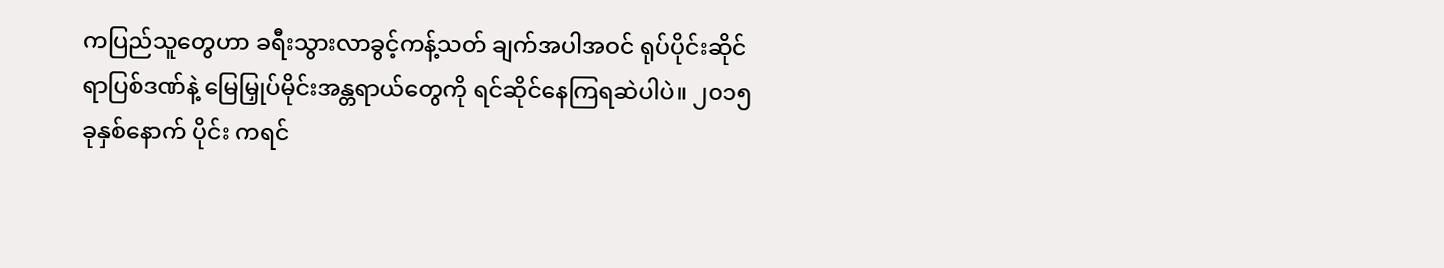ကပြည်သူတွေဟာ ခရီးသွားလာခွင့်ကန့်သတ် ချက်အပါအဝင် ရုပ်ပိုင်းဆိုင်ရာပြစ်ဒဏ်နဲ့ မြေမြှုပ်မိုင်းအန္တရာယ်တွေကို ရင်ဆိုင်နေကြရဆဲပါပဲ။ ၂၀၁၅ ခုနှစ်နောက် ပိုင်း ကရင်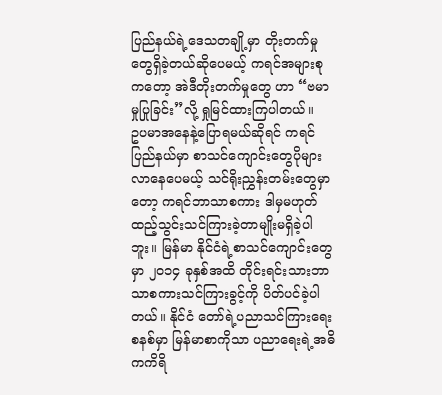ပြည်နယ်ရဲ့ဒေသတချို့မှာ တိုးတက်မှုတွေရှိခဲ့တယ်ဆိုပေမယ့် ကရင်အများစုကတော့ အဲဒီတိုးတက်မှုတွေ ဟာ “ဗမာမှုပြုခြင်း”လို့ ရှုမြင်ထားကြပါတယ်။
ဥပမာအနေနဲ့ပြောရမယ်ဆိုရင် ကရင်ပြည်နယ်မှာ စာသင်ကျောင်းတွေပိုများလာနေပေမယ့် သင်ရိုးညွှန်းတမ်းတွေမှာ တော့ ကရင်ဘာသာစကား ဒါမှမဟုတ် ထည့်သွင်းသင်ကြားခဲ့တာမျိုးမရှိခဲ့ပါဘူး။ မြန်မာ နိုင်ငံရဲ့စာသင်ကျောင်းတွေမှာ ၂၀၁၄ ခုနှစ်အထိ တိုင်းရင်းသားဘာသာစကားသင်ကြားခွင့်ကို ပိတ်ပင်ခဲ့ပါတယ်။ နိုင်ငံ တော်ရဲ့ပညာသင်ကြားရေးစနစ်မှာ မြန်မာစာကိုသာ ပညာရေးရဲ့အဓိကကိရိ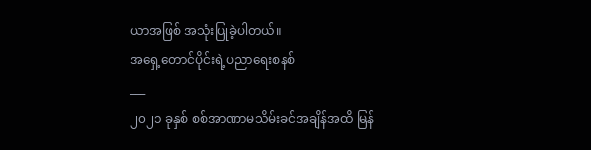ယာအဖြစ် အသုံးပြုခဲ့ပါတယ်။
အရှေ့တောင်ပိုင်းရဲ့ပညာရေးစနစ်
___
၂၀၂၁ ခုနှစ် စစ်အာဏာမသိမ်းခင်အချိန်အထိ မြန်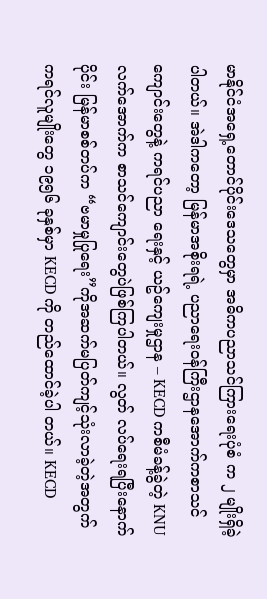မာနိုင်ငံအရှေ့တောင်ပိုင်းဒေသတွေမှာ အဓိကပညာသင်ကြားရေးပုံစံ က ၂ မျိုးရှိခဲ့ပါတယ်။ အဲဒါကတော့ မြန်မာအစိုးရရဲ့ ပညာရေးဝန်ကြီးဌာနအောက်ကစာသင်ကျောင်းတွေနဲ့ ကရင်ပညာ ရေးနှင့် ယဥ်ကျေးမှုဌာန – KECD ကစီမံခန့်ခွဲတဲ့ KNU လက်အောက်က စာသင်ကျောင်းတွေပဲဖြစ်ကြပါတယ်။ လွတ် လပ်ရေးရပြီးနောက်ပိုင်း မြန်မာစစ်တပ်က “ဗမာမှုပြုရေး”ကိုအဆက်မပြတ်ကျင့်သုံးလာခဲ့တဲ့အတွက် ကရင်လူမျိုးတွေ ၁၉၅၆ ခုနှစ်မှာ KECD ကို တည်ထောင်ခဲ့ပါ တယ်။ KECD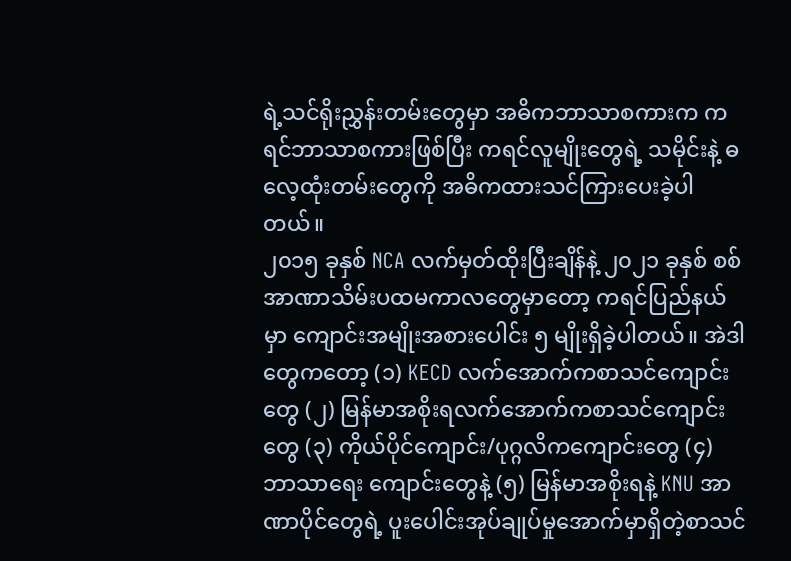ရဲ့သင်ရိုးညွှန်းတမ်းတွေမှာ အဓိကဘာသာစကားက ကရင်ဘာသာစကားဖြစ်ပြီး ကရင်လူမျိုးတွေရဲ့ သမိုင်းနဲ့ ဓလေ့ထုံးတမ်းတွေကို အဓိကထားသင်ကြားပေးခဲ့ပါတယ်။
၂၀၁၅ ခုနှစ် NCA လက်မှတ်ထိုးပြီးချိန်နဲ့ ၂၀၂၁ ခုနှစ် စစ်အာဏာသိမ်းပထမကာလတွေမှာတော့ ကရင်ပြည်နယ်မှာ ကျောင်းအမျိုးအစားပေါင်း ၅ မျိုးရှိခဲ့ပါတယ်။ အဲဒါတွေကတော့ (၁) KECD လက်အောက်ကစာသင်ကျောင်းတွေ (၂) မြန်မာအစိုးရလက်အောက်ကစာသင်ကျောင်းတွေ (၃) ကိုယ်ပိုင်ကျောင်း/ပုဂ္ဂလိကကျောင်းတွေ (၄) ဘာသာရေး ကျောင်းတွေနဲ့ (၅) မြန်မာအစိုးရနဲ့ KNU အာဏာပိုင်တွေရဲ့ ပူးပေါင်းအုပ်ချုပ်မှုအောက်မှာရှိတဲ့စာသင်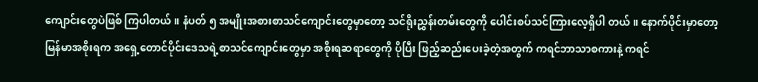ကျောင်းတွေပဲဖြစ် ကြပါတယ်။ နံပတ် ၅ အမျိုးအစားစာသင်ကျောင်းတွေမှာတော့ သင်ရိုးညွှန်းတမ်းတွေကို ပေါင်းစပ်သင်ကြားလေ့ရှိပါ တယ်။ နောက်ပိုင်းမှာတော့ မြန်မာအစိုးရက အရှေ့တောင်ပိုင်းဒေသရဲ့စာသင်ကျောင်းတွေမှာ အစိုးရဆရာတွေကို ပိုပြီး ဖြည့်ဆည်းပေးခဲ့တဲ့အတွက် ကရင်ဘာသာစကားနဲ့ ကရင်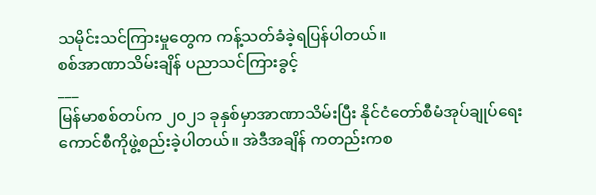သမိုင်းသင်ကြားမှုတွေက ကန့်သတ်ခံခဲ့ရပြန်ပါတယ်။
စစ်အာဏာသိမ်းချိန် ပညာသင်ကြားခွင့်
___
မြန်မာစစ်တပ်က ၂၀၂၁ ခုနှစ်မှာအာဏာသိမ်းပြီး နိုင်ငံတော်စီမံအုပ်ချုပ်ရေးကောင်စီကိုဖွဲ့စည်းခဲ့ပါတယ်။ အဲဒီအချိန် ကတည်းကစ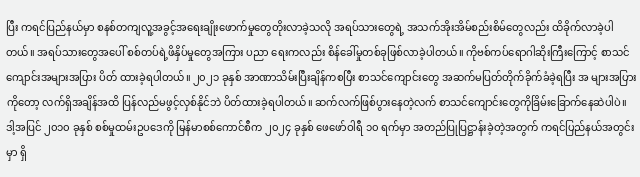ပြီး ကရင်ပြည်နယ်မှာ စနစ်တကျလူ့အခွင့်အရေးချိုးဖောက်မှုတွေတိုးလာခဲ့သလို အရပ်သားတွေရဲ့ အသက်အိုးအိမ်စည်းစိမ်တွေလည်း ထိခိုက်လာခဲ့ပါတယ်။ အရပ်သားတွေအပေါ် စစ်တပ်ရဲ့ဖိနှိပ်မှုတွေအကြား ပညာ ရေးကလည်း စိန်ခေါ်မှုတစ်ခုဖြစ်လာခဲ့ပါတယ်။ ကိုဗစ်ကပ်ရောဂါဆိုးကြီးကြောင့် စာသင်ကျောင်းအများအပြား ပိတ် ထားခဲ့ရပါတယ်။ ၂၀၂၁ ခုနှစ် အာဏာသိမ်းပြီးချိန်ကစပြီး စာသင်ကျောင်းတွေ အဆက်မပြတ်တိုက်ခိုက်ခံခဲ့ရပြီး အ များအပြားကိုတော့ လက်ရှိအချိန်အထိ ပြန်လည်မဖွင့်လှစ်နိုင်ဘဲ ပိတ်ထားခဲ့ရပါတယ်။ ဆက်လက်ဖြစ်ပွားနေတဲ့လက် စာသင်ကျောင်းတွေကိုခြိမ်းခြောက်နေဆဲပါပဲ။ ဒါ့အပြင် ၂၀၁၀ ခုနှစ် စစ်မှုထမ်းဥပဒေကို မြန်မာစစ်ကောင်စီက ၂၀၂၄ ခုနှစ် ဖေဖော်ဝါရီ ၁၀ ရက်မှာ အတည်ပြုပြဋ္ဌာန်းခဲ့တဲ့အတွက် ကရင်ပြည်နယ်အတွင်းမှာ ရှိ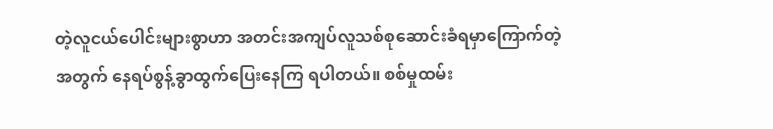တဲ့လူငယ်ပေါင်းများစွာဟာ အတင်းအကျပ်လူသစ်စုဆောင်းခံရမှာကြောက်တဲ့အတွက် နေရပ်စွန့်ခွာထွက်ပြေးနေကြ ရပါတယ်။ စစ်မှုထမ်း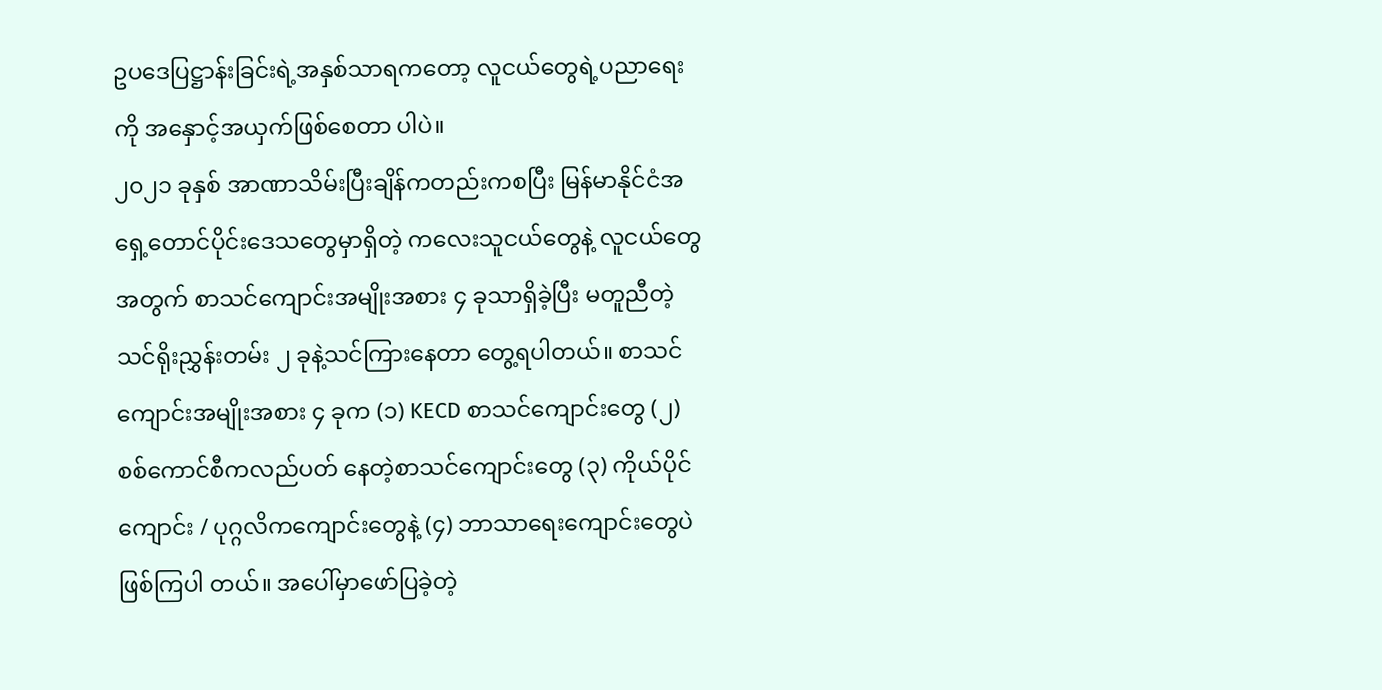ဥပဒေပြဋ္ဌာန်းခြင်းရဲ့အနှစ်သာရကတော့ လူငယ်တွေရဲ့ပညာရေးကို အနှောင့်အယှက်ဖြစ်စေတာ ပါပဲ။
၂၀၂၁ ခုနှစ် အာဏာသိမ်းပြီးချိန်ကတည်းကစပြီး မြန်မာနိုင်ငံအရှေ့တောင်ပိုင်းဒေသတွေမှာရှိတဲ့ ကလေးသူငယ်တွေနဲ့ လူငယ်တွေအတွက် စာသင်ကျောင်းအမျိုးအစား ၄ ခုသာရှိခဲ့ပြီး မတူညီတဲ့သင်ရိုးညွှန်းတမ်း ၂ ခုနဲ့သင်ကြားနေတာ တွေ့ရပါတယ်။ စာသင်ကျောင်းအမျိုးအစား ၄ ခုက (၁) KECD စာသင်ကျောင်းတွေ (၂) စစ်ကောင်စီကလည်ပတ် နေတဲ့စာသင်ကျောင်းတွေ (၃) ကိုယ်ပိုင်ကျောင်း / ပုဂ္ဂလိကကျောင်းတွေနဲ့ (၄) ဘာသာရေးကျောင်းတွေပဲဖြစ်ကြပါ တယ်။ အပေါ်မှာဖော်ပြခဲ့တဲ့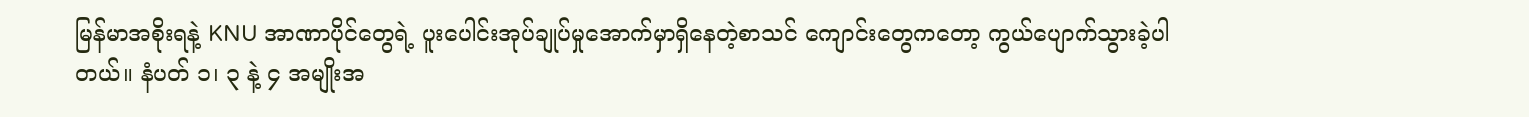မြန်မာအစိုးရနဲ့ KNU အာဏာပိုင်တွေရဲ့ ပူးပေါင်းအုပ်ချုပ်မှုအောက်မှာရှိနေတဲ့စာသင် ကျောင်းတွေကတော့ ကွယ်ပျောက်သွားခဲ့ပါတယ်။ နံပတ် ၁၊ ၃ နဲ့ ၄ အမျိုးအ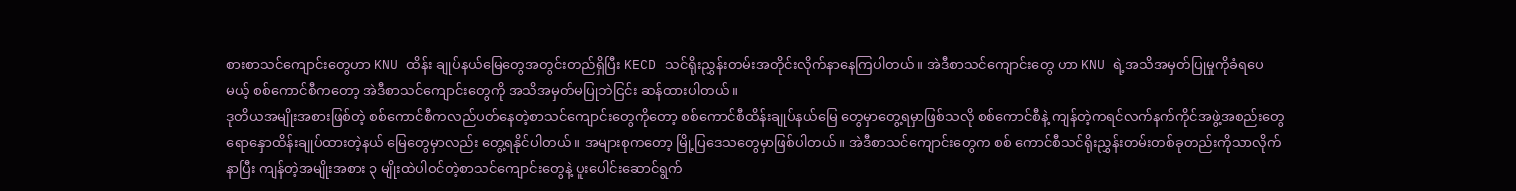စားစာသင်ကျောင်းတွေဟာ KNU ထိန်း ချုပ်နယ်မြေတွေအတွင်းတည်ရှိပြီး KECD သင်ရိုးညွှန်းတမ်းအတိုင်းလိုက်နာနေကြပါတယ်။ အဲဒီစာသင်ကျောင်းတွေ ဟာ KNU ရဲ့အသိအမှတ်ပြုမှုကိုခံရပေမယ့် စစ်ကောင်စီကတော့ အဲဒီစာသင်ကျောင်းတွေကို အသိအမှတ်မပြုဘဲငြင်း ဆန်ထားပါတယ်။
ဒုတိယအမျိုးအစားဖြစ်တဲ့ စစ်ကောင်စီကလည်ပတ်နေတဲ့စာသင်ကျောင်းတွေကိုတော့ စစ်ကောင်စီထိန်းချုပ်နယ်မြေ တွေမှာတွေ့ရမှာဖြစ်သလို စစ်ကောင်စီနဲ့ ကျန်တဲ့ကရင်လက်နက်ကိုင်အဖွဲ့အစည်းတွေ ရောနှောထိန်းချုပ်ထားတဲ့နယ် မြေတွေမှာလည်း တွေ့ရနိုင်ပါတယ်။ အများစုကတော့ မြို့ပြဒေသတွေမှာဖြစ်ပါတယ်။ အဲဒီစာသင်ကျောင်းတွေက စစ် ကောင်စီသင်ရိုးညွှန်းတမ်းတစ်ခုတည်းကိုသာလိုက်နာပြီး ကျန်တဲ့အမျိုးအစား ၃ မျိုးထဲပါဝင်တဲ့စာသင်ကျောင်းတွေနဲ့ ပူးပေါင်းဆောင်ရွက်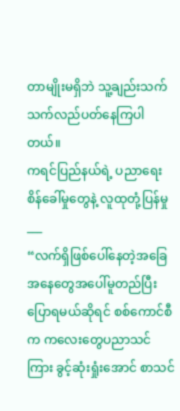တာမျိုးမရှိဘဲ သူ့ချည်းသက်သက်လည်ပတ်နေကြပါတယ်။
ကရင်ပြည်နယ်ရဲ့ ပညာရေးစိန်ခေါ်မှုတွေနဲ့ လူထုတုံ့ပြန်မှု
___
“လက်ရှိဖြစ်ပေါ်နေတဲ့အခြေအနေတွေအပေါ်မူတည်ပြီးပြောရမယ်ဆိုရင် စစ်ကောင်စီက ကလေးတွေပညာသင်ကြား ခွင့်ဆုံးရှုံးအောင် စာသင်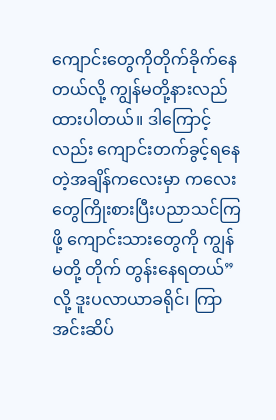ကျောင်းတွေကိုတိုက်ခိုက်နေတယ်လို့ ကျွန်မတို့နားလည်ထားပါတယ်။ ဒါကြောင့်လည်း ကျောင်းတက်ခွင့်ရနေတဲ့အချိန်ကလေးမှာ ကလေးတွေကြိုးစားပြီးပညာသင်ကြဖို့ ကျောင်းသားတွေကို ကျွန်မတို့ တိုက် တွန်းနေရတယ်”လို့ ဒူးပလာယာခရိုင်၊ ကြာအင်းဆိပ်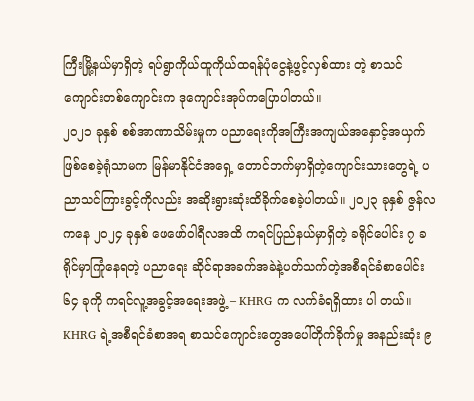ကြီးမြို့နယ်မှာရှိတဲ့ ရပ်ရွာကိုယ်ထူကိုယ်ထရန်ပုံငွေနဲ့ဖွင့်လှစ်ထား တဲ့ စာသင်ကျောင်းတစ်ကျောင်းက ဒုကျောင်းအုပ်ကပြောပါတယ်။
၂၀၂၁ ခုနှစ် စစ်အာဏာသိမ်းမှုက ပညာရေးကိုအကြီးအကျယ်အနှောင့်အယှက်ဖြစ်စေခဲ့ရုံသာမက မြန်မာနိုင်ငံအရှေ့ တောင်ဘက်မှာရှိတဲ့ကျောင်းသားတွေရဲ့ ပညာသင်ကြားခွင့်ကိုလည်း အဆိုးရွားဆုံးထိခိုက်စေခဲ့ပါတယ်။ ၂၀၂၃ ခုနှစ် ဇွန်လကနေ ၂၀၂၄ ခုနှစ် ဖေဖော်ဝါရီလအထိ ကရင်ပြည်နယ်မှာရှိတဲ့ ခရိုင်ပေါင်း ၇ ခရိုင်မှာကြုံနေရတဲ့ ပညာရေး ဆိုင်ရာအခက်အခဲနဲ့ပတ်သက်တဲ့အစီရင်ခံစာပေါင်း ၆၄ ခုကို ကရင်လူ့အခွင့်အရေးအဖွဲ့ – KHRG က လက်ခံရရှိထား ပါ တယ်။
KHRG ရဲ့အစီရင်ခံစာအရ စာသင်ကျောင်းတွေအပေါ်တိုက်ခိုက်မှု အနည်းဆုံး ၉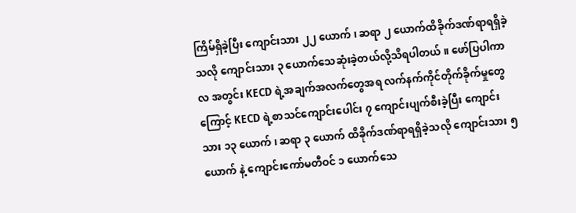ကြိမ်ရှိခဲ့ပြီး ကျောင်းသား ၂၂ ယောက်၊ ဆရာ ၂ ယောက်ထိခိုက်ဒဏ်ရာရရှိခဲ့သလို ကျောင်းသား ၃ ယောက်သေဆုံးခဲ့တယ်လို့သိရပါတယ်။ ဖော်ပြပါကာလ အတွင်း KECD ရဲ့အချက်အလက်တွေအရ လက်နက်ကိုင်တိုက်ခိုက်မှုတွေကြောင့် KECD ရဲ့စာသင်ကျောင်းပေါင်း ၇ ကျောင်းပျက်စီးခဲ့ပြီး ကျောင်းသား ၁၃ ယောက်၊ ဆရာ ၃ ယောက် ထိခိုက်ဒဏ်ရာရရှိခဲ့သလို ကျောင်းသား ၅ ယောက် နဲ့ ကျောင်းကော်မတီဝင် ၁ ယောက်သေ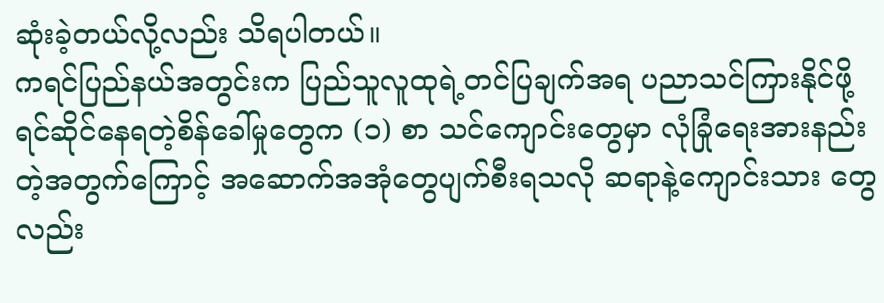ဆုံးခဲ့တယ်လို့လည်း သိရပါတယ်။
ကရင်ပြည်နယ်အတွင်းက ပြည်သူလူထုရဲ့တင်ပြချက်အရ ပညာသင်ကြားနိုင်ဖို့ရင်ဆိုင်နေရတဲ့စိန်ခေါ်မှုတွေက (၁) စာ သင်ကျောင်းတွေမှာ လုံခြုံရေးအားနည်းတဲ့အတွက်ကြောင့် အဆောက်အအုံတွေပျက်စီးရသလို ဆရာနဲ့ကျောင်းသား တွေလည်း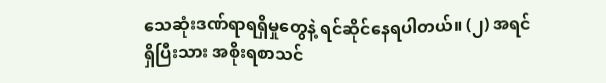သေဆုံးဒဏ်ရာရရှိမှုတွေနဲ့ ရင်ဆိုင်နေရပါတယ်။ (၂) အရင်ရှိပြီးသား အစိုးရစာသင်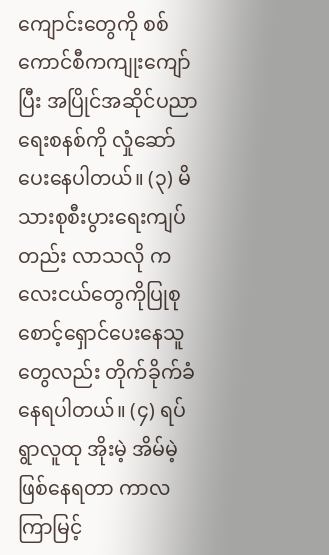ကျောင်းတွေကို စစ် ကောင်စီကကျုးကျော်ပြီး အပြိုင်အဆိုင်ပညာရေးစနစ်ကို လှုံဆော်ပေးနေပါတယ်။ (၃) မိသားစုစီးပွားရေးကျပ်တည်း လာသလို ကလေးငယ်တွေကိုပြုစုစောင့်ရှောင်ပေးနေသူတွေလည်း တိုက်ခိုက်ခံနေရပါတယ်။ (၄) ရပ်ရွာလူထု အိုးမဲ့ အိမ်မဲ့ဖြစ်နေရတာ ကာလကြာမြင့်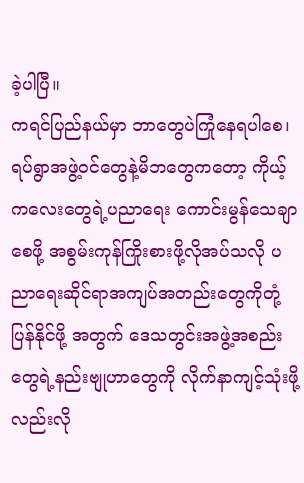ခဲ့ပါပြီ။
ကရင်ပြည်နယ်မှာ ဘာတွေပဲကြုံနေရပါစေ၊ ရပ်ရွာအဖွဲ့ဝင်တွေနဲ့မိဘတွေကတော့ ကိုယ့်ကလေးတွေရဲ့ပညာရေး ကောင်းမွန်သေချာစေဖို့ အစွမ်းကုန်ကြိုးစားဖို့လိုအပ်သလို ပညာရေးဆိုင်ရာအကျပ်အတည်းတွေကိုတုံ့ပြန်နိုင်ဖို့ အတွက် ဒေသတွင်းအဖွဲ့အစည်းတွေရဲ့နည်းဗျုဟာတွေကို လိုက်နာကျင့်သုံးဖို့လည်းလို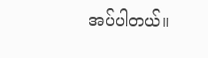အပ်ပါတယ်။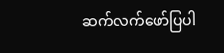ဆက်လက်ဖော်ပြပါ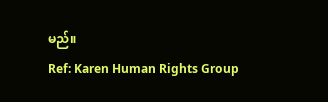မည်။
Ref: Karen Human Rights Group